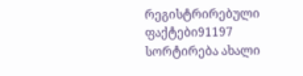რეგისტრირებული ფაქტები91197
სორტირება ახალი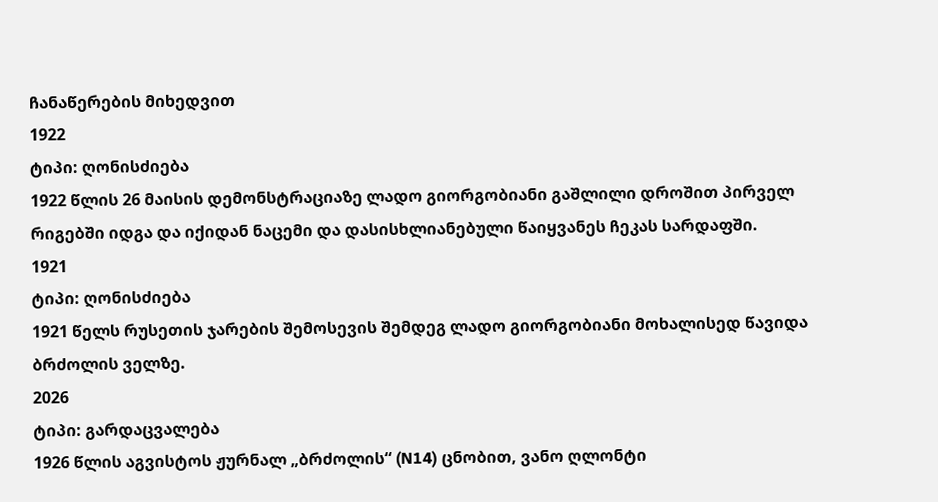ჩანაწერების მიხედვით
1922
ტიპი: ღონისძიება
1922 წლის 26 მაისის დემონსტრაციაზე ლადო გიორგობიანი გაშლილი დროშით პირველ რიგებში იდგა და იქიდან ნაცემი და დასისხლიანებული წაიყვანეს ჩეკას სარდაფში.
1921
ტიპი: ღონისძიება
1921 წელს რუსეთის ჯარების შემოსევის შემდეგ ლადო გიორგობიანი მოხალისედ წავიდა ბრძოლის ველზე.
2026
ტიპი: გარდაცვალება
1926 წლის აგვისტოს ჟურნალ „ბრძოლის“ (N14) ცნობით, ვანო ღლონტი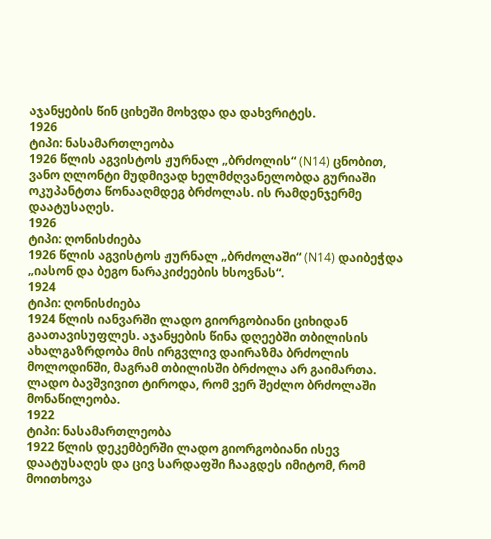აჯანყების წინ ციხეში მოხვდა და დახვრიტეს.
1926
ტიპი: ნასამართლეობა
1926 წლის აგვისტოს ჟურნალ „ბრძოლის“ (N14) ცნობით, ვანო ღლონტი მუდმივად ხელმძღვანელობდა გურიაში ოკუპანტთა წონააღმდეგ ბრძოლას. ის რამდენჯერმე დაატუსაღეს.
1926
ტიპი: ღონისძიება
1926 წლის აგვისტოს ჟურნალ „ბრძოლაში“ (N14) დაიბეჭდა „იასონ და ბეგო ნარაკიძეების ხსოვნას“.
1924
ტიპი: ღონისძიება
1924 წლის იანვარში ლადო გიორგობიანი ციხიდან გაათავისუფლეს. აჯანყების წინა დღეებში თბილისის ახალგაზრდობა მის ირგვლივ დაირაზმა ბრძოლის მოლოდინში, მაგრამ თბილისში ბრძოლა არ გაიმართა. ლადო ბავშვივით ტიროდა, რომ ვერ შეძლო ბრძოლაში მონაწილეობა.
1922
ტიპი: ნასამართლეობა
1922 წლის დეკემბერში ლადო გიორგობიანი ისევ დაატუსაღეს და ცივ სარდაფში ჩააგდეს იმიტომ, რომ მოითხოვა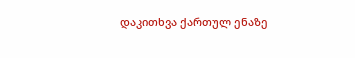დაკითხვა ქართულ ენაზე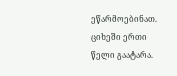ეწარმოებინათ. ციხეში ერთი წელი გაატარა.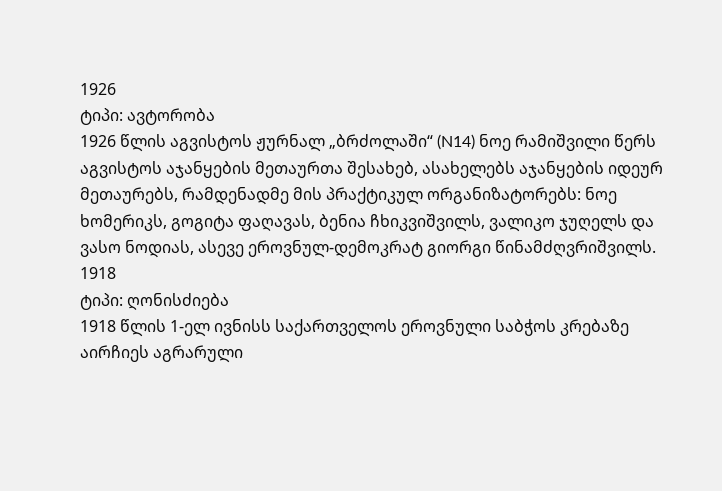1926
ტიპი: ავტორობა
1926 წლის აგვისტოს ჟურნალ „ბრძოლაში“ (N14) ნოე რამიშვილი წერს აგვისტოს აჯანყების მეთაურთა შესახებ, ასახელებს აჯანყების იდეურ მეთაურებს, რამდენადმე მის პრაქტიკულ ორგანიზატორებს: ნოე ხომერიკს, გოგიტა ფაღავას, ბენია ჩხიკვიშვილს, ვალიკო ჯუღელს და ვასო ნოდიას, ასევე ეროვნულ-დემოკრატ გიორგი წინამძღვრიშვილს.
1918
ტიპი: ღონისძიება
1918 წლის 1-ელ ივნისს საქართველოს ეროვნული საბჭოს კრებაზე აირჩიეს აგრარული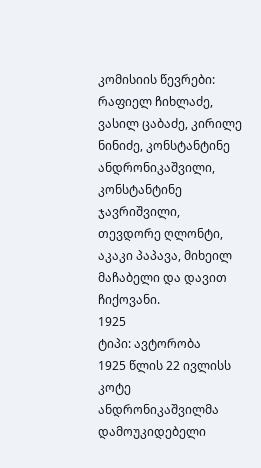კომისიის წევრები: რაფიელ ჩიხლაძე, ვასილ ცაბაძე, კირილე ნინიძე, კონსტანტინე ანდრონიკაშვილი, კონსტანტინე ჯავრიშვილი, თევდორე ღლონტი, აკაკი პაპავა, მიხეილ მაჩაბელი და დავით ჩიქოვანი.
1925
ტიპი: ავტორობა
1925 წლის 22 ივლისს კოტე ანდრონიკაშვილმა დამოუკიდებელი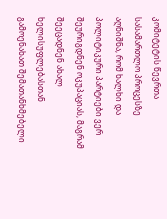კომიტეტის წევრთა სასამართლო პროცესზე აღნიშნა, რომ ხალხი და პოლიტიკური პარტიები ვერ შეურიგდნენ ოკუპაციას, მაგრამ შეეცადნენ ახალ ხელისუფლებასთან გამოენახათ შემათანხმებელი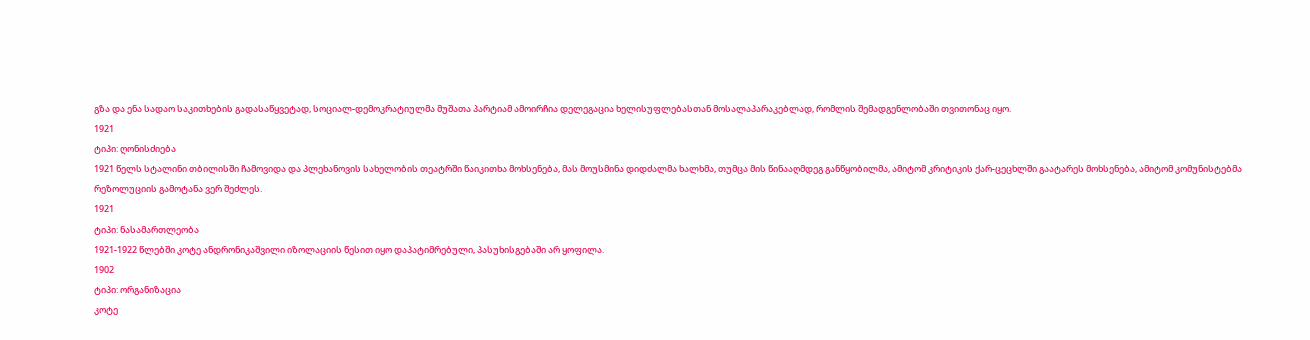გზა და ენა სადაო საკითხების გადასაწყვეტად, სოციალ-დემოკრატიულმა მუშათა პარტიამ ამოირჩია დელეგაცია ხელისუფლებასთან მოსალაპარაკებლად, რომლის შემადგენლობაში თვითონაც იყო.
1921
ტიპი: ღონისძიება
1921 წელს სტალინი თბილისში ჩამოვიდა და პლეხანოვის სახელობის თეატრში წაიკითხა მოხსენება, მას მოუსმინა დიდძალმა ხალხმა, თუმცა მის წინააღმდეგ განწყობილმა, ამიტომ კრიტიკის ქარ-ცეცხლში გაატარეს მოხსენება, ამიტომ კომუნისტებმა რეზოლუციის გამოტანა ვერ შეძლეს.
1921
ტიპი: ნასამართლეობა
1921-1922 წლებში კოტე ანდრონიკაშვილი იზოლაციის წესით იყო დაპატიმრებული, პასუხისგებაში არ ყოფილა.
1902
ტიპი: ორგანიზაცია
კოტე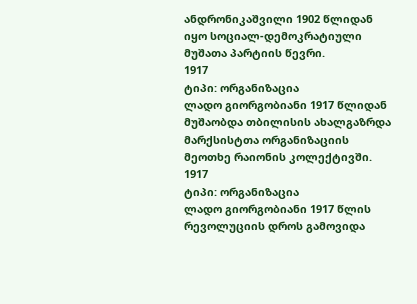ანდრონიკაშვილი 1902 წლიდან იყო სოციალ-დემოკრატიული მუშათა პარტიის წევრი.
1917
ტიპი: ორგანიზაცია
ლადო გიორგობიანი 1917 წლიდან მუშაობდა თბილისის ახალგაზრდა მარქსისტთა ორგანიზაციის მეოთხე რაიონის კოლექტივში.
1917
ტიპი: ორგანიზაცია
ლადო გიორგობიანი 1917 წლის რევოლუციის დროს გამოვიდა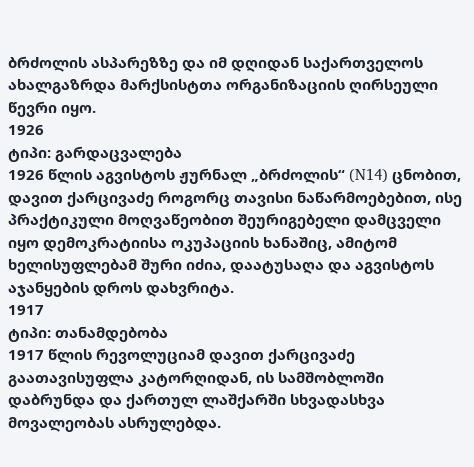ბრძოლის ასპარეზზე და იმ დღიდან საქართველოს ახალგაზრდა მარქსისტთა ორგანიზაციის ღირსეული წევრი იყო.
1926
ტიპი: გარდაცვალება
1926 წლის აგვისტოს ჟურნალ „ბრძოლის“ (N14) ცნობით, დავით ქარცივაძე როგორც თავისი ნაწარმოებებით, ისე პრაქტიკული მოღვაწეობით შეურიგებელი დამცველი იყო დემოკრატიისა ოკუპაციის ხანაშიც, ამიტომ ხელისუფლებამ შური იძია, დაატუსაღა და აგვისტოს აჯანყების დროს დახვრიტა.
1917
ტიპი: თანამდებობა
1917 წლის რევოლუციამ დავით ქარცივაძე გაათავისუფლა კატორღიდან, ის სამშობლოში დაბრუნდა და ქართულ ლაშქარში სხვადასხვა მოვალეობას ასრულებდა.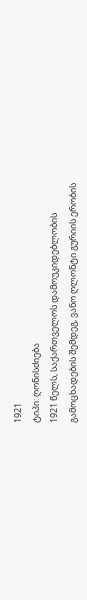1921
ტიპი: ღონისძიება
1921 წელს, საქართველოს დამოუკიდებლობის გამოცხადების შემდეგ, ვანო ღლონტი გურიის ერობის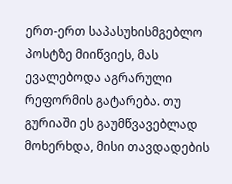ერთ-ერთ საპასუხისმგებლო პოსტზე მიიწვიეს, მას ევალებოდა აგრარული რეფორმის გატარება. თუ გურიაში ეს გაუმწვავებლად მოხერხდა, მისი თავდადების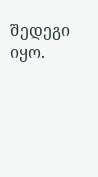შედეგი იყო.